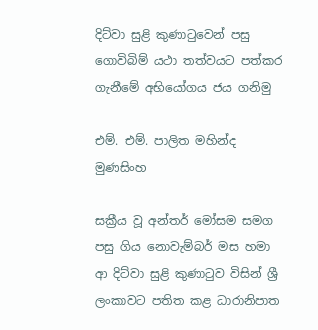දිට්වා සුළි කුණාටුවෙන් පසු ගොවිබිම් යථා තත්වයට පත්කර ගැනීමේ අභියෝගය ජය ගනිමු

එම්. එම්. පාලිත මහින්ද මුණසිංහ

සක්‍රීය වූ අන්තර් මෝසම සමග පසු ගිය නොවැම්බර් මස හමා ආ දිට්වා සුළි කුණාටුව විසින් ශ්‍රී  ලංකාවට පතිත කළ ධාරානිපාත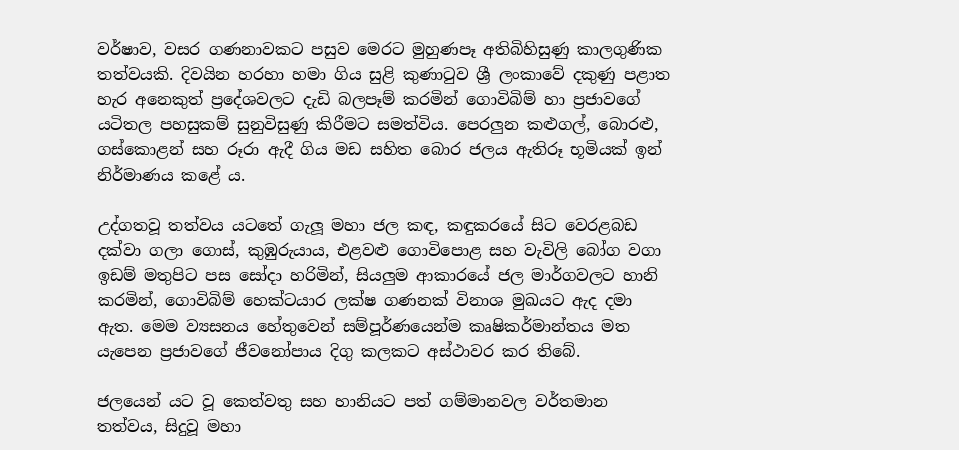වර්ෂාව, වසර ගණනාවකට පසුව මෙරට මුහුණපෑ අතිබිහිසුණු කාලගුණික තත්වයකි. දිවයින හරහා හමා ගිය සුළි කුණාටුව ශ්‍රී ලංකාවේ දකුණු පළාත හැර අනෙකුත් ප්‍රදේශවලට දැඩි බලපෑම් කරමින් ගොවිබිම් හා ප්‍රජාවගේ යටිතල පහසුකම් සුනුවිසුණු කිරීමට සමත්විය. පෙරලුන කළුගල්, බොරළු, ගස්කොළන් සහ රූරා ඇදී ගිය මඩ සහිත බොර ජලය ඇතිරූ භූමියක් ඉන් නිර්මාණය කළේ ය.

උද්ගතවූ තත්වය යටතේ ගැලූ මහා ජල කඳ, කඳුකරයේ සිට වෙරළබඩ දක්වා ගලා ගොස්, කුඹුරුයාය, එළවළු ගොවිපොළ සහ වැවිලි බෝග වගා ඉඩම් මතුපිට පස සෝදා හරිමින්, සියලුම ආකාරයේ ජල මාර්ගවලට හානි කරමින්, ගොවිබිම් හෙක්ටයාර ලක්ෂ ගණනක් විනාශ මුඛයට ඇද දමා ඇත. මෙම ව්‍යසනය හේතුවෙන් සම්පූර්ණයෙන්ම කෘෂිකර්මාන්තය මත යැපෙන ප්‍රජාවගේ ජීවනෝපාය දිගු කලකට අස්ථාවර කර තිබේ.

ජලයෙන් යට වූ කෙත්වතු සහ හානියට පත් ගම්මානවල වර්තමාන තත්වය, සිදුවූ මහා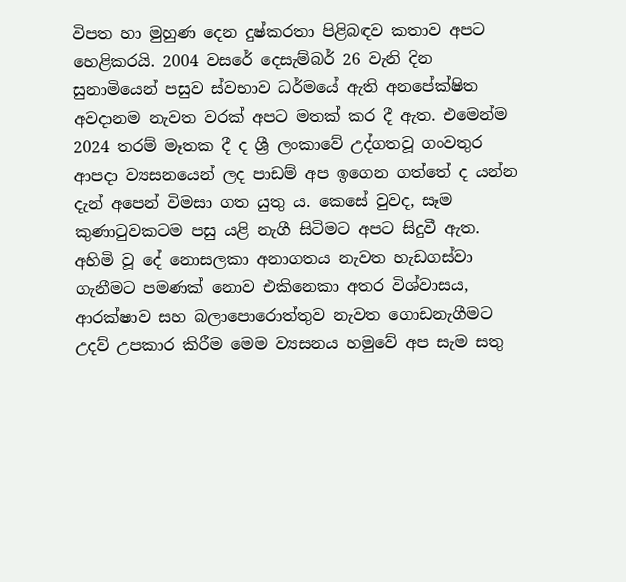විපත හා මුහුණ දෙන දුෂ්කරතා පිළිබඳව කතාව අපට හෙළිකරයි. 2004 වසරේ දෙසැම්බර් 26 වැනි දින සුනාමියෙන් පසුව ස්වභාව ධර්මයේ ඇති අනපේක්ෂිත අවදානම නැවත වරක් අපට මතක් කර දී ඇත. එමෙන්ම 2024 තරම් මෑතක දී ද ශ්‍රී ලංකාවේ උද්ගතවූ ගංවතුර ආපදා ව්‍යසනයෙන් ලද පාඩම් අප ඉගෙන ගත්තේ ද යන්න දැන් අපෙන් විමසා ගත යුතු ය. කෙසේ වුවද, සෑම කුණාටුවකටම පසු යළි නැගී සිටිමට අපට සිදුවී ඇත. අහිමි වූ දේ නොසලකා අනාගතය නැවත හැඩගස්වා ගැනීමට පමණක් නොව එකිනෙකා අතර විශ්වාසය, ආරක්ෂාව සහ බලාපොරොත්තුව නැවත ගොඩනැගීමට උදව් උපකාර කිරීම මෙම ව්‍යසනය හමුවේ අප සැම සතු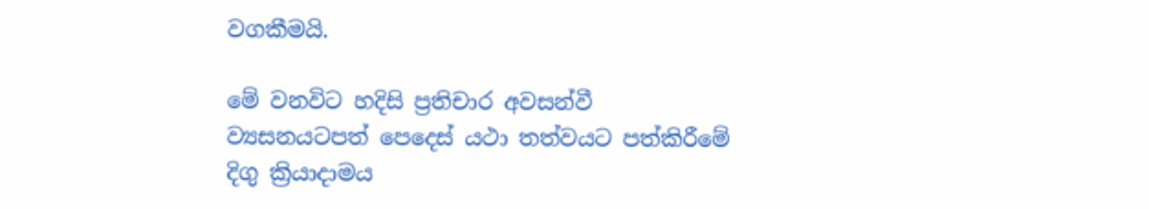වගකීමයි.

මේ වනවිට හදිසි ප්‍රතිචාර අවසන්වී ව්‍යසනයටපත් පෙදෙස් යථා තත්වයට පත්කිරීමේ දිගු ක්‍රියාදාමය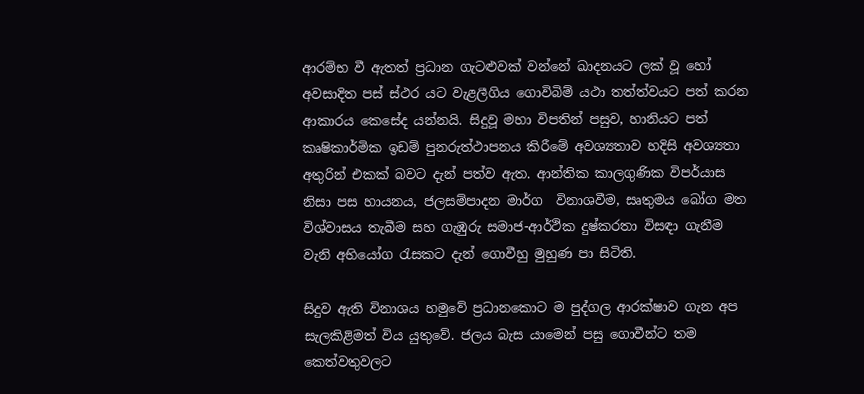ආරම්භ වී ඇතත් ප්‍රධාන ගැටළුවක් වන්නේ ඛාදනයට ලක් වූ හෝ අවසාදිත පස් ස්ථර යට වැළලීගිය ගොවිබිම් යථා තත්ත්වයට පත් කරන ආකාරය කෙසේද යන්නයි. සිදුවූ මහා විපතින් පසුව, හානියට පත් කෘෂිකාර්මික ඉඩම් පුනරුත්ථාපනය කිරීමේ අවශ්‍යතාව හදිසි අවශ්‍යතා අතුරින් එකක් බවට දැන් පත්ව ඇත. ආන්තික කාලගුණික විපර්යාස නිසා පස හායනය, ජලසම්පාදන මාර්ග  විනාශවීම, සෘතුමය බෝග මත විශ්වාසය තැබීම සහ ගැඹුරු සමාජ-ආර්ථික දුෂ්කරතා විසඳා ගැනීම වැනි අභියෝග රැසකට දැන් ගොවීහු මුහුණ පා සිටිති.

සිදුව ඇති විනාශය හමුවේ ප්‍රධානකොට ම පුද්ගල ආරක්ෂාව ගැන අප සැලකිළිමත් විය යුතුවේ. ජලය බැස යාමෙන් පසු ගොවීන්ට තම කෙත්වතුවලට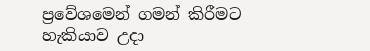ප්‍රවේශමෙන් ගමන් කිරීමට හැකියාව උදා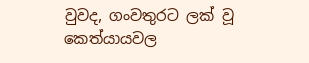වුවද, ගංවතුරට ලක් වූ කෙත්යායවල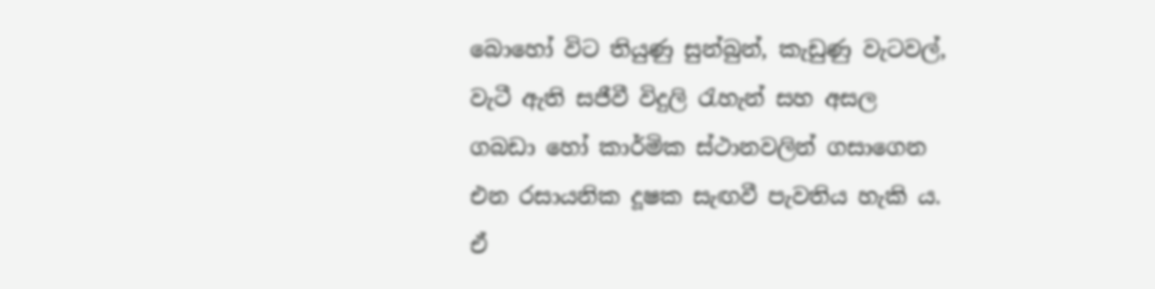බොහෝ විට තියුණු සුන්බුන්, කැඩුණු වැටවල්, වැටී ඇති සජීවී විදුලි රැහැන් සහ අසල ගබඩා හෝ කාර්මික ස්ථානවලින් ගසාගෙන එන රසායනික දූෂක සැඟවී පැවතිය හැකි ය. ඒ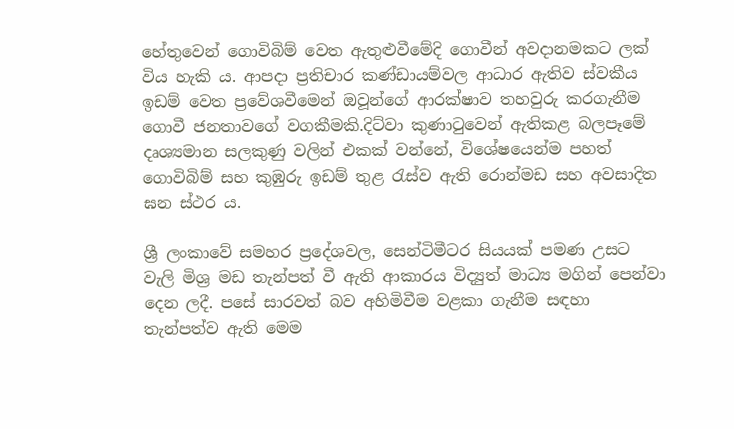හේතුවෙන් ගොවිබිම් වෙත ඇතුළුවීමේදි ගොවීන් අවදානමකට ලක් විය හැකි ය. ආපදා ප්‍රතිචාර කණ්ඩායම්වල ආධාර ඇතිව ස්වකීය ඉඩම් වෙත ප්‍රවේශවීමෙන් ඔවූන්ගේ ආරක්ෂාව තහවුරු කරගැනීම ගොවී ජනතාවගේ වගකීමකි.දිට්වා කුණාටුවෙන් ඇතිකළ බලපෑමේ දෘශ්‍යමාන සලකුණු වලින් එකක් වන්නේ, විශේෂයෙන්ම පහත් ගොවිබිම් සහ කුඹුරු ඉඩම් තුළ රැස්ව ඇති රොන්මඩ සහ අවසාදිත ඝන ස්ථර ය.

ශ්‍රී ලංකාවේ සමහර ප්‍රදේශවල, සෙන්ටිමීටර සියයක් පමණ උසට වැලි මිශ්‍ර මඩ තැන්පත් වී ඇති ආකාරය විද්‍යුත් මාධ්‍ය මගින් පෙන්වා දෙන ලදී. පසේ සාරවත් බව අහිමිවීම වළකා ගැනීම සඳහා තැන්පත්ව ඇති මෙම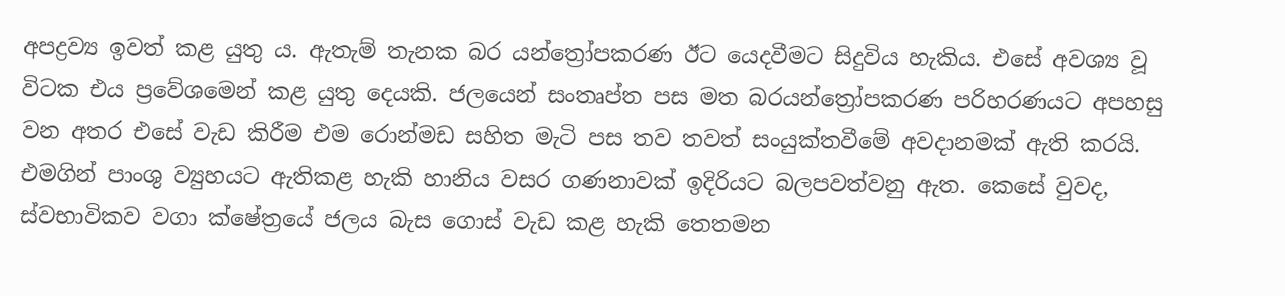අපද්‍රව්‍ය ඉවත් කළ යුතු ය. ඇතැම් තැනක බර යන්ත්‍රෝපකරණ ඊට යෙදවීමට සිදුවිය හැකිය. එසේ අවශ්‍ය වූ විටක එය ප්‍රවේශමෙන් කළ යුතු දෙයකි. ජලයෙන් සංතෘප්ත පස මත බරයන්ත්‍රෝපකරණ පරිහරණයට අපහසු වන අතර එසේ වැඩ කිරීම එම රොන්මඩ සහිත මැටි පස තව තවත් සංයුක්තවීමේ අවදානමක් ඇති කරයි. එමගින් පාංශු ව්‍යුහයට ඇතිකළ හැකි හානිය වසර ගණනාවක් ඉදිරියට බලපවත්වනු ඇත. කෙසේ වුවද, ස්වභාවිකව වගා ක්ෂේත්‍රයේ ජලය බැස ගොස් වැඩ කළ හැකි තෙතමන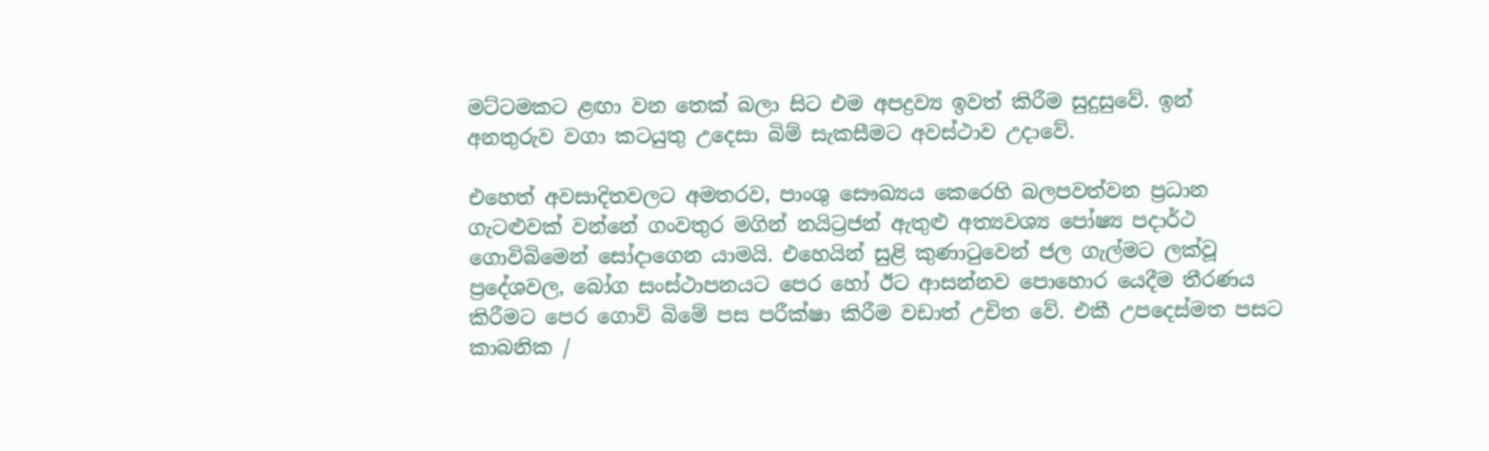මට්ටමකට ළඟා වන තෙක් බලා සිට එම අපද්‍රව්‍ය ඉවත් කිරීම සුදුසුවේ. ඉන් අනතුරුව වගා කටයුතු උදෙසා බිම් සැකසීමට අවස්ථාව උදාවේ.

එහෙත් අවසාදිතවලට අමතරව, පාංශු සෞඛ්‍යය කෙරෙහි බලපවත්වන ප්‍රධාන ගැටළුවක් වන්නේ ගංවතුර මගින් නයිට්‍රජන් ඇතුළු අත්‍යවශ්‍ය පෝෂ්‍ය පදාර්ථ ගොවිබිමෙන් සෝදාගෙන යාමයි. එහෙයින් සුළි කුණාටුවෙන් ජල ගැල්මට ලක්වූ ප්‍රදේශවල, බෝග සංස්ථාපනයට පෙර හෝ ඊට ආසන්නව පොහොර යෙදීම තීරණය කිරීමට පෙර‍ ගොවි බිමේ පස පරීක්ෂා කිරීම වඩාත් උචිත වේ. එකී උපදෙස්මත පසට කාබනික /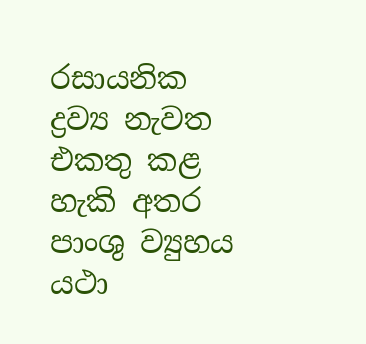රසායනික ද්‍රව්‍ය නැවත එකතු කළ හැකි අතර පාංශු ව්‍යුහය යථා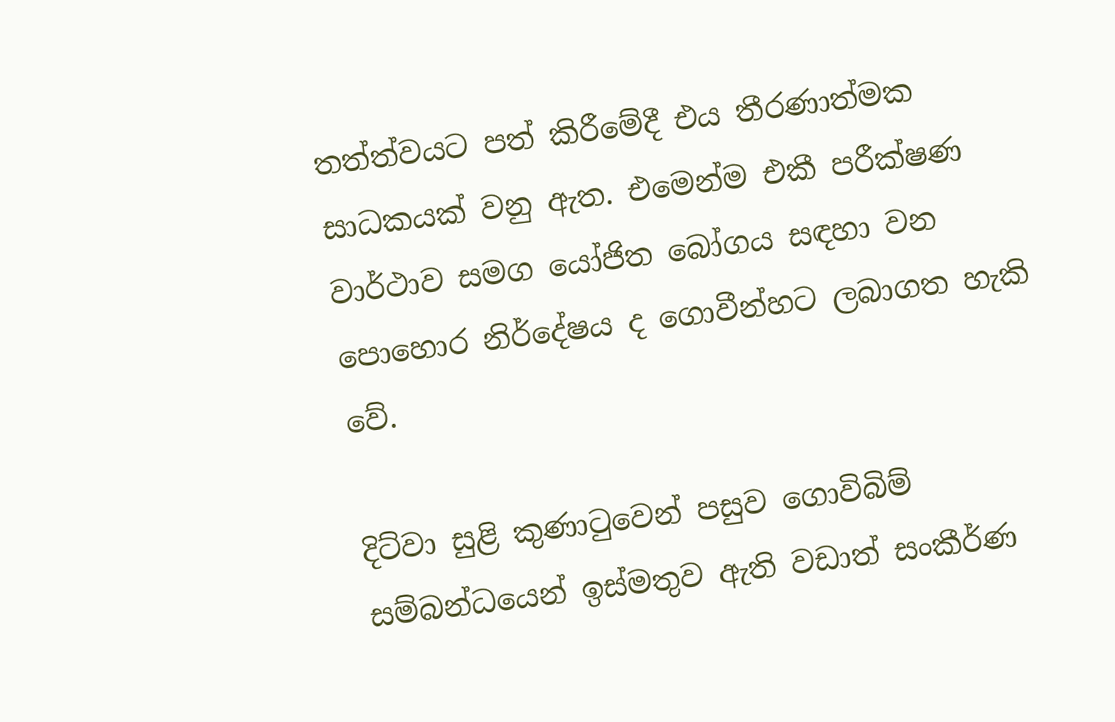තත්ත්වයට පත් කිරීමේදී එය තීරණාත්මක සාධකයක් වනු ඇත. එමෙන්ම එකී පරීක්ෂණ වාර්ථාව සමග යෝජිත බෝගය සඳහා වන පොහොර නිර්දේෂය ද ගොවීන්හට ලබාගත හැකි වේ.

දිට්වා සුළි කුණාටුවෙන් පසුව ගොවිබිම් සම්බන්ධයෙන් ඉස්මතුව ඇති වඩාත් සංකීර්ණ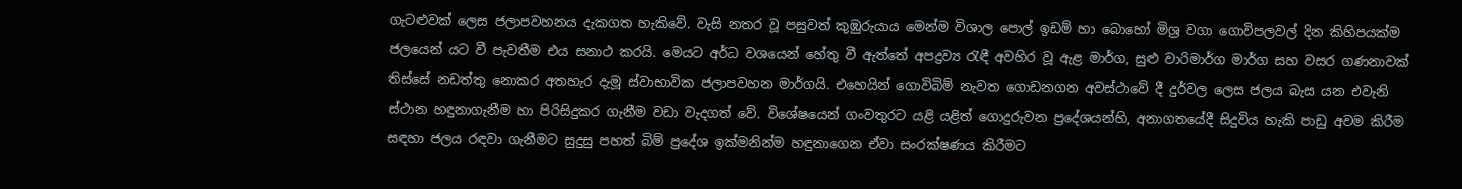ගැටළුවක් ලෙස ජලාපවහනය දැකගත හැකිවේ. වැසි නතර වූ පසුවත් කුඹුරුයාය මෙන්ම විශාල පොල් ඉඩම් හා බොහෝ මිශ්‍ර වගා ගොවිපලවල් දින කිහිපයක්ම ජලයෙන් යට වී පැවතීම එය සනාථ කරයි. මෙයට අර්ධ වශයෙන් හේතු වී ඇත්තේ අපද්‍රව්‍ය රැඳී අවහිර වූ ඇළ මාර්ග, සුළු වාරිමාර්ග මාර්ග සහ වසර ගණනාවක් තිස්සේ නඩත්තු නොකර අතහැර දැමූ ස්වාභාවික ජලාපවහන මාර්ගයි. එහෙයින් ගොවිබිම් නැවත ගොඩනගන අවස්ථාවේ දී දුර්වල ලෙස ජලය බැස යන එවැනි ස්ථාන හඳුනාගැනීම හා පිරිසිදුකර ගැනීම වඩා වැදගත් වේ. විශේෂයෙන් ගංවතුරට යළි යළිත් ගොදුරුවන ප්‍රදේශයන්හි, අනාගතයේදී සිදුවිය හැකි පාඩු අවම කිරීම සඳහා ජලය රඳවා ගැනීමට සුදුසු පහත් බිම් ප්‍රදේශ ඉක්මනින්ම හඳුනාගෙන ඒවා සංරක්ෂණය කිරීමට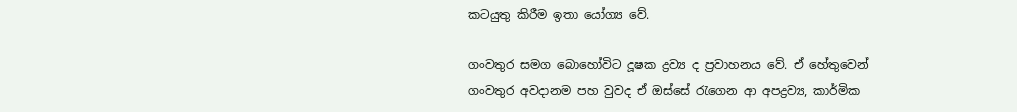කටයුතු කිරීම ඉතා යෝග්‍ය වේ.

ගංවතුර සමග බොහෝවිට දූෂක ද්‍රව්‍ය ද ප්‍රවාහනය වේ. ඒ හේතුවෙන් ගංවතුර අවදානම පහ වුවද ඒ ඔස්සේ රැගෙන ආ අපද්‍රව්‍ය, කාර්මික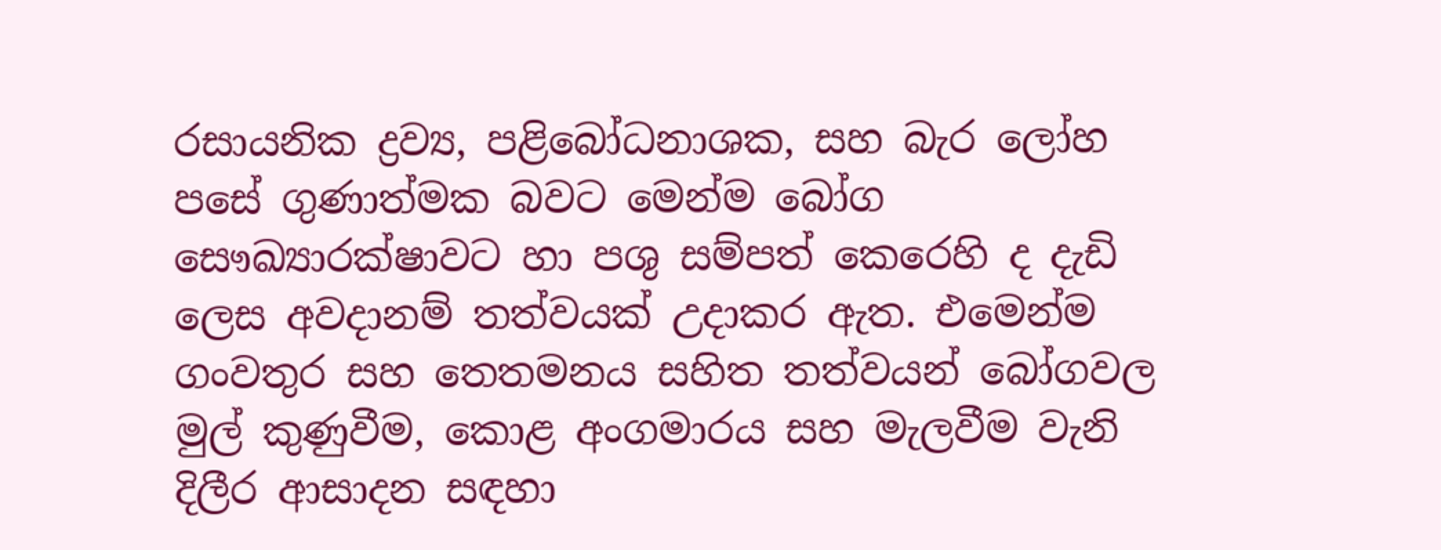රසායනික ද්‍රව්‍ය, පළිබෝධනාශක, සහ බැර ලෝහ පසේ ගුණාත්මක බවට මෙන්ම බෝග සෞඛ්‍යාරක්ෂාවට හා පශු සම්පත් කෙරෙහි ද දැඩි ලෙස අවදානම් තත්වයක් උදාකර ඇත. එමෙන්ම ගංවතුර සහ තෙතමනය සහිත තත්වයන් බෝගවල මුල් කුණුවීම, කොළ අංගමාරය සහ මැලවීම වැනි දිලීර ආසාදන සඳහා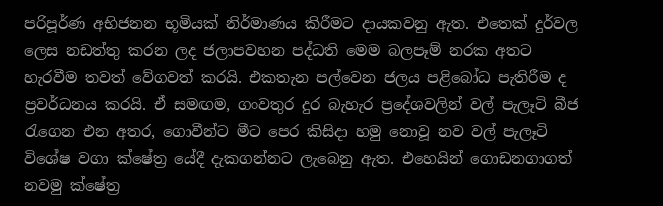පරිපූර්ණ අභිජනන භූමියක් නිර්මාණය කිරීමට දායකවනු ඇත. එතෙක් දුර්වල ලෙස නඩත්තු කරන ලද ජලාපවහන පද්ධති මෙම බලපෑම් නරක අතට හැරවීම තවත් වේගවත් කරයි. එකතැන පල්වෙන ජලය පළිබෝධ පැතිරීම ද ප්‍රවර්ධනය කරයි. ඒ සමඟම, ගංවතුර දුර බැහැර ප්‍රදේශවලින් වල් පැලෑටි බීජ රැගෙන එන අතර, ගොවීන්ට මීට පෙර කිසිදා හමු නොවූ නව වල් පැලෑටි විශේෂ වගා ක්ෂේත්‍ර යේදී දැකගන්නට ලැබෙනු ඇත. එහෙයින් ගොඩනගාගත් නවමු ක්ෂේත්‍ර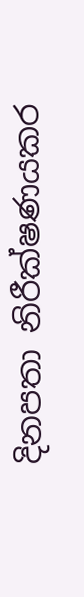දිනපතා නිරීක්ෂණයකර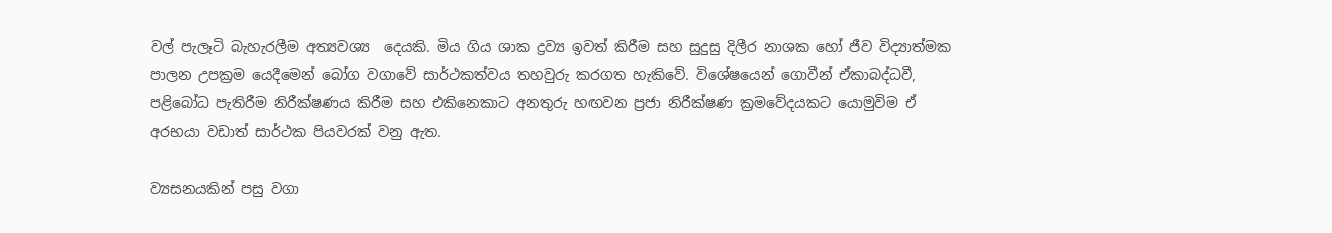වල් පැලෑටි බැහැරලීම අත්‍යවශ්‍ය  දෙයකි. මිය ගිය ශාක ද්‍රව්‍ය ඉවත් කිරීම සහ සුදුසු දිලීර නාශක හෝ ජීව විද්‍යාත්මක පාලන උපක්‍රම යෙදීමෙන් බෝග වගාවේ සාර්ථකත්වය තහවුරු කරගත හැකිවේ. විශේෂයෙන් ගොවීන් ඒකාබද්ධවී, පළිබෝධ පැතිරීම නිරීක්ෂණය කිරීම සහ එකිනෙකාට අනතුරු හඟවන ප්‍රජා නිරීක්ෂණ ක්‍රමවේදයකට යොමුවිම ඒ අරභයා වඩාත් සාර්ථක පියවරක් වනු ඇත.

ව්‍යසනයකින් පසු වගා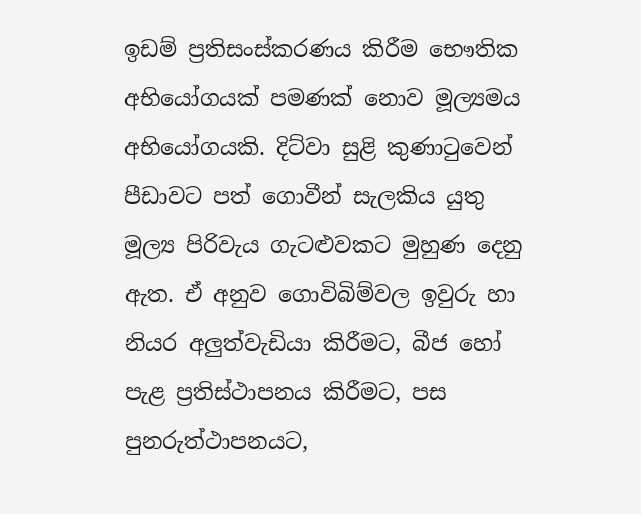ඉඩම් ප්‍රතිසංස්කරණය කිරීම භෞතික අභියෝගයක් පමණක් නොව මූල්‍යමය අභියෝගයකි. දිට්වා සුළි කුණාටුවෙන් පීඩාවට පත් ගොවීන් සැලකිය යුතු මූල්‍ය පිරිවැය ගැටළුවකට මුහුණ දෙනු ඇත. ඒ අනුව ගොවිබිම්වල ඉවුරු හා නියර අලුත්වැඩියා කිරීමට, බීජ හෝ පැළ ප්‍රතිස්ථාපනය කිරීමට, පස පුනරුත්ථාපනයට,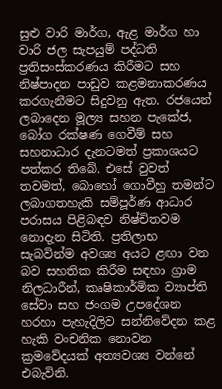සුළු වාරි මාර්ග, ඇළ මාර්ග හා වාරි ජල සැපයුම් පද්ධති ප්‍රතිසංස්කරණය කිරීමට සහ නිෂ්පාදන පාඩුව කළමනාකරණය කරගැනීමට සිදුවනු ඇත. රජයෙන් ලබාදෙන මූල්‍ය සහන පැකේජ, බෝග රක්ෂණ ගෙවීම් සහ සහනාධාර දැනටමත් ප්‍රකාශයට පත්කර තිබේ. එසේ වුවත් තවමත්, බොහෝ ගොවීහු තමන්ට ලබාගතහැකි සම්පූර්ණ ආධාර පරාසය පිළිබඳව නිෂ්චිතවම නොදැන සිටිති. ප්‍රතිලාභ සැබවින්ම අවශ්‍ය අයට ළඟා වන බව සහතික කිරීම සඳහා ග්‍රාම නිලධාරීන්, කෘෂිකාර්මික ව්‍යාප්ති සේවා සහ ජංගම උපදේශන හරහා පැහැදිලිව සන්නිවේදන කළ හැකි වංචනික නොවන ක්‍රමවේදයක් අත්‍යවශ්‍ය වන්නේ එබැවිනි.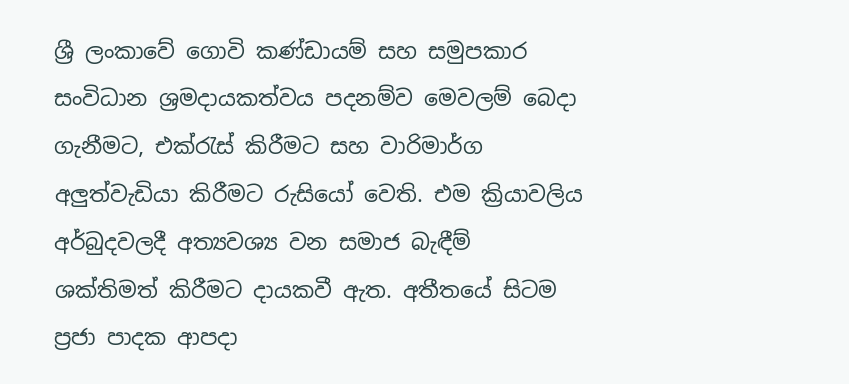ශ්‍රී ලංකාවේ ගොවි කණ්ඩායම් සහ සමුපකාර සංවිධාන ශ්‍රමදායකත්වය පදනම්ව මෙවලම් බෙදා ගැනීමට, එක්රැස් කිරීමට සහ වාරිමාර්ග අලුත්වැඩියා කිරීමට රුසියෝ වෙති. එම ක්‍රියාවලිය අර්බුදවලදී අත්‍යවශ්‍ය වන සමාජ බැඳීම් ශක්තිමත් කිරීමට දායකවී ඇත. අතීතයේ සිටම ප්‍රජා පාදක ආපදා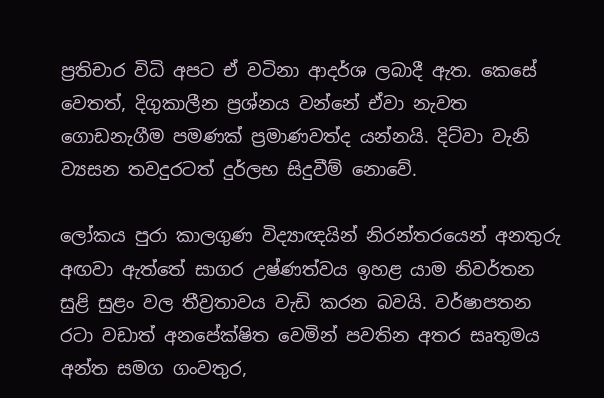ප්‍රතිචාර විධි අපට ඒ වටිනා ආදර්ශ ලබාදී ඇත. කෙසේ වෙතත්, දිගුකාලීන ප්‍රශ්නය වන්නේ ඒවා නැවත ගොඩනැගීම පමණක් ප්‍රමාණවත්ද යන්නයි. දිට්වා වැනි ව්‍යසන තවදුරටත් දුර්ලභ සිදුවීම් නොවේ.

ලෝකය පුරා කාලගුණ විද්‍යාඥයින් නිරන්තරයෙන් අනතුරු අඟවා ඇත්තේ සාගර උෂ්ණත්වය ඉහළ යාම නිවර්තන සුළි සුළං වල තීව්‍රතාවය වැඩි කරන බවයි. වර්ෂාපතන රටා වඩාත් අනපේක්ෂිත වෙමින් පවතින අතර සෘතුමය අන්ත සමග ගංවතුර,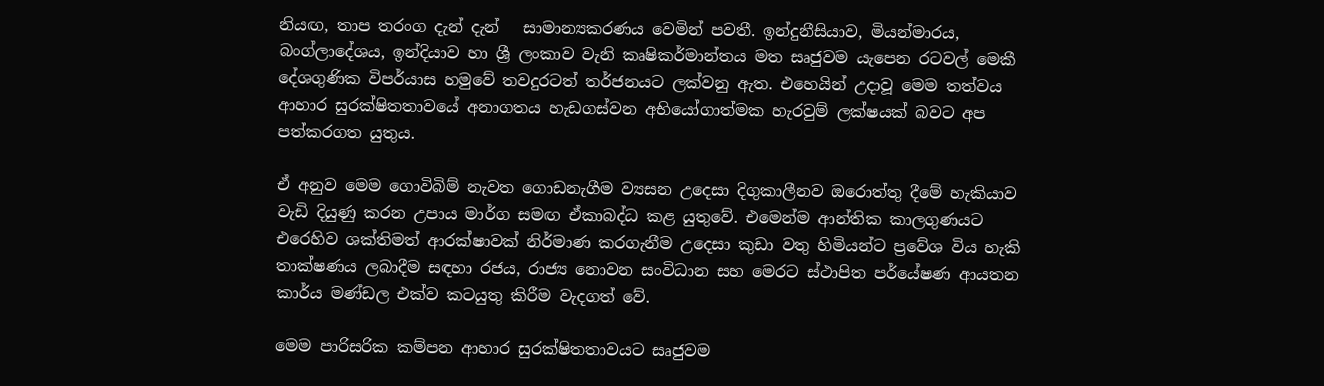නියඟ, තාප තරංග දැන් දැන්   සාමාන්‍යකරණය වෙමින් පවතී. ඉන්දුනීසියාව, මියන්මාරය, බංග්ලාදේශය, ඉන්දියාව හා ශ්‍රී ලංකාව වැනි කෘෂිකර්මාන්තය මත සෘජුවම යැපෙන රටවල් මෙකී දේශගුණික විපර්යාස හමුවේ තවදුරටත් තර්ජනයට ලක්වනු ඇත. එහෙයින් උදාවූ මෙම තත්වය ආහාර සුරක්ෂිතතාවයේ අනාගතය හැඩගස්වන අභියෝගාත්මක හැරවුම් ලක්ෂයක් බවට අප පත්කරගත යුතුය.

ඒ අනුව මෙම ගොවිබිම් නැවත ගොඩනැගීම ව්‍යසන උදෙසා දිගුකාලීනව ඔරොත්තු දීමේ හැකියාව වැඩි දියුණු කරන උපාය මාර්ග සමඟ ඒකාබද්ධ කළ යුතුවේ. එමෙන්ම ආන්තික කාලගුණයට එරෙහිව ශක්තිමත් ආරක්ෂාවක් නිර්මාණ කරගැනීම උදෙසා කුඩා වතු හිමියන්ට ප්‍රවේශ විය හැකි තාක්ෂණය ලබාදීම සඳහා රජය, රාජ්‍ය නොවන සංවිධාන සහ මෙරට ස්ථාපිත පර්යේෂණ ආයතන කාර්ය මණ්ඩල එක්ව කටයුතු කිරීම වැදගත් වේ.

මෙම පාරිසරික කම්පන ආහාර සුරක්ෂිතතාවයට සෘජුවම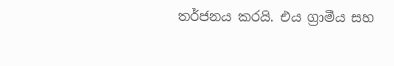තර්ජනය කරයි. එය ග්‍රාමීය සහ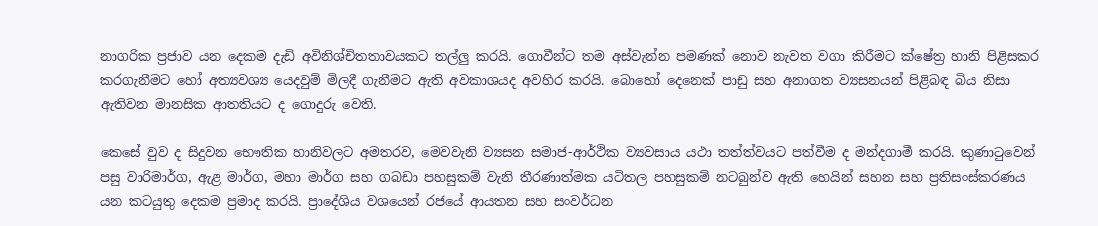නාගරික ප්‍රජාව යන දෙකම දැඩි අවිනිශ්චිතතාවයකට තල්ලු කරයි. ගොවීන්ට තම අස්වැන්න පමණක් නොව නැවත වගා කිරීමට ක්ෂේත්‍ර හානි පිළිසකර කරගැනීමට හෝ අත්‍යවශ්‍ය යෙදවුම් මිලදී ගැනීමට ඇති අවකාශයද අවහිර කරයි. බොහෝ දෙනෙක් පාඩු සහ අනාගත ව්‍යසනයන් පිළිබඳ බිය නිසා ඇතිවන මානසික ආතතියට ද ගොදුරු වෙති.

කෙසේ වුව ද සිදුවන භෞතික හානිවලට අමතරව, මෙවවැනි ව්‍යසන සමාජ-ආර්ථික ව්‍යවසාය යථා තත්ත්වයට පත්වීම ද මන්දගාමී කරයි. කුණාටුවෙන් පසු වාරිමාර්ග, ඇළ මාර්ග, මහා මාර්ග සහ ගබඩා පහසුකම් වැනි තීරණාත්මක යටිතල පහසුකම් නටබුන්ව ඇති හෙයින් සහන සහ ප්‍රතිසංස්කරණය යන කටයුතු දෙකම ප්‍රමාද කරයි. ප්‍රාදේශිය වශයෙන් රජයේ ආයතන සහ සංවර්ධන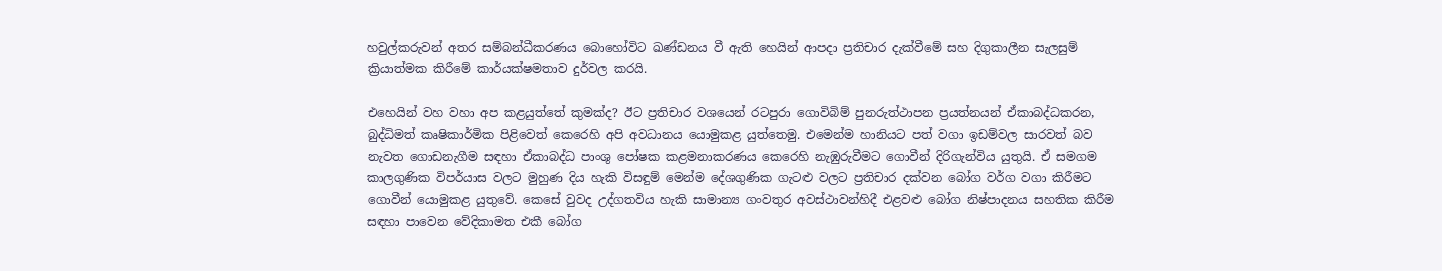හවුල්කරුවන් අතර සම්බන්ධීකරණය බොහෝවිට ඛණ්ඩනය වී ඇති හෙයින් ආපදා ප්‍රතිචාර දැක්වීමේ සහ දිගුකාලීන සැලසුම් ක්‍රියාත්මක කිරීමේ කාර්යක්ෂමතාව දුර්වල කරයි.

එහෙයින් වහ වහා අප කළයුත්තේ කුමක්ද? ඊට ප්‍රතිචාර වශයෙන් රටපුරා ගොවිබිම් පුනරුත්ථාපන ප්‍රයත්නයන් ඒකාබද්ධකරන, බුද්ධිමත් කෘෂිකාර්මික පිළිවෙත් කෙරෙහි අපි අවධානය යොමුකළ යුත්තෙමු. එමෙන්ම හානියට පත් වගා ඉඩම්වල සාරවත් බව නැවත ගොඩනැගීම සඳහා ඒකාබද්ධ පාංශු පෝෂක කළමනාකරණය කෙරෙහි නැඹුරුවීමට ගොවීන් දිරිගැන්විය යුතුයි. ඒ සමගම කාලගුණික විපර්යාස වලට මුහුණ දිය හැකි විසඳුම් මෙන්ම දේශගුණික ගැටළු වලට ප්‍රතිචාර දක්වන බෝග වර්ග වගා කිරීමට ගොවීන් යොමුකළ යුතුවේ. කෙසේ වුවද උද්ගතවිය හැකි සාමාන්‍ය ගංවතුර අවස්ථාවන්හිදී එළවළු බෝග නිෂ්පාදනය සහතික කිරීම සඳහා පාවෙන වේදිකාමත එකී බෝග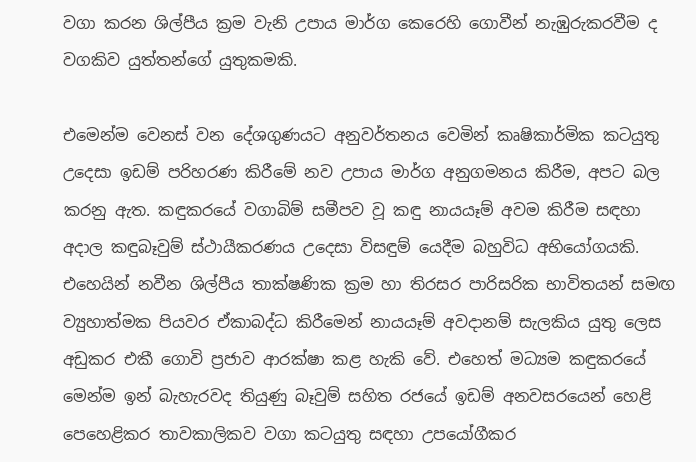වගා කරන ශිල්පීය ක්‍රම වැනි උපාය මාර්ග කෙරෙහි ගොවීන් නැඹුරුකරවීම ද වගකිව යුත්තන්ගේ යුතුකමකි.

එමෙන්ම වෙනස් වන දේශගුණයට අනුවර්තනය වෙමින් කෘෂිකාර්මික කටයුතු උදෙසා ඉඩම් පරිහරණ කිරීමේ නව උපාය මාර්ග අනුගමනය කිරීම, අපට බල කරනු ඇත. කඳුකරයේ වගාබිම් සමීපව වූ කඳු නායයෑම් අවම කිරීම සඳහා අදාල කඳුබෑවුම් ස්ථායීකරණය උදෙසා විසඳුම් යෙදීම බහුවිධ අභියෝගයකි. එහෙයින් නවීන ශිල්පීය තාක්ෂණික ක්‍රම හා තිරසර පාරිසරික භාවිතයන් සමඟ ව්‍යුහාත්මක පියවර ඒකාබද්ධ කිරීමෙන් නායයෑම් අවදානම් සැලකිය යුතු ලෙස අඩුකර එකී ගොවි ප්‍රජාව ආරක්ෂා කළ හැකි වේ. එහෙත් මධ්‍යම කඳුකරයේ මෙන්ම ඉන් බැහැරවද තියුණු බෑවුම් සහිත රජයේ ඉඩම් අනවසරයෙන් හෙළි පෙහෙළිකර තාවකාලිකව වගා කටයුතු සඳහා උපයෝගීකර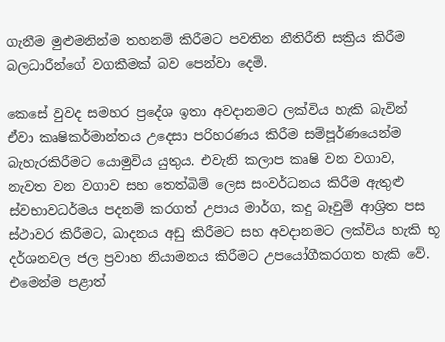ගැනීම මුළුමනින්ම තහනම් කිරීමට පවතින නීතිරීති සක්‍රිය කිරීම බලධාරීන්ගේ වගකීමක් බව පෙන්වා දෙමි.

කෙසේ වුවද සමහර ප්‍රදේශ ඉතා අවදානමට ලක්විය හැකි බැවින් ඒවා කෘෂිකර්මාන්තය උදෙසා පරිහරණය කිරීම සම්පූර්ණයෙන්ම බැහැරකිරීමට යොමුවිය යුතුය. එවැනි කලාප කෘෂි වන වගාව, නැවත වන වගාව සහ තෙත්බිම් ලෙස සංවර්ධනය කිරීම ඇතුළු ස්වභාවධර්මය පදනම් කරගත් උපාය මාර්ග, කදු බෑවුම් ආශ්‍රිත පස ස්ථාවර කිරීමට, ඛාදනය අඩු කිරීමට සහ අවදානමට ලක්විය හැකි භූ දර්ශනවල ජල ප්‍රවාහ නියාමනය කිරීමට උපයෝගීකරගත හැකි වේ. එමෙන්ම පළාත්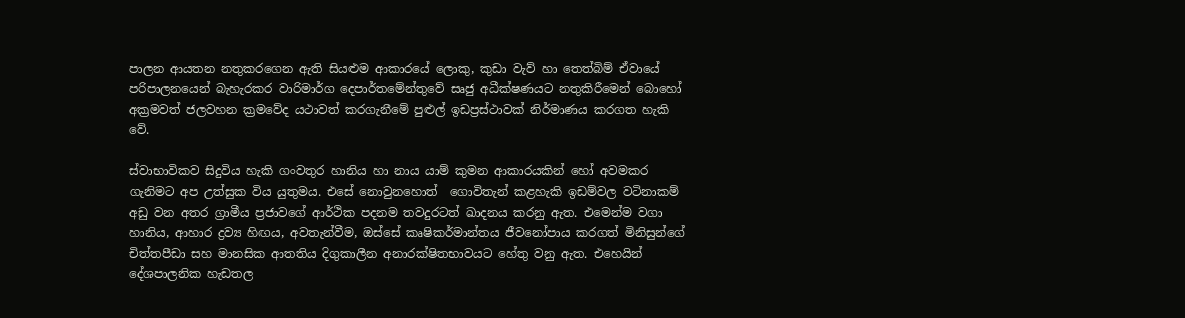පාලන ආයතන නතුකරගෙන ඇති සියළුම ආකාරයේ ලොකු, කුඩා වැව් හා තෙත්බිම් ඒවායේ පරිපාලනයෙන් බැහැරකර වාරිමාර්ග දෙපාර්තමේන්තුවේ සෘජු අධීක්ෂණයට නතුකිරීමෙන් බොහෝ අක්‍රමවත් ජලවහන ක්‍රමවේද යථාවත් කරගැනීමේ පුළුල් ඉඩප්‍රස්ථාවක් නිර්මාණය කරගත හැකි වේ.

ස්වාභාවිකව සිදුවිය හැකි ගංවතුර හානිය හා නාය යාම් කුමන ආකාරයකින් හෝ අවමකර ගැනිමට අප උත්සුක විය යුතුමය. එසේ නොවුනහොත්  ගොවිතැන් කළහැකි ඉඩම්වල වටිනාකම් අඩු වන අතර ග්‍රාමීය ප්‍රජාවගේ ආර්ථික පදනම තවදුරටත් ඛාදනය කරනු ඇත. එමෙන්ම වගා හානිය, ආහාර ද්‍රව්‍ය හිඟය, අවතැන්වීම, ඔස්සේ කෘෂිකර්මාන්තය ජීවනෝපාය කරගත් මිනිසුන්ගේ චිත්තපීඩා සහ මානසික ආතතිය දිගුකාලීන අනාරක්ෂිතභාවයට හේතු වනු ඇත. එහෙයින් දේශපාලනික හැඩතල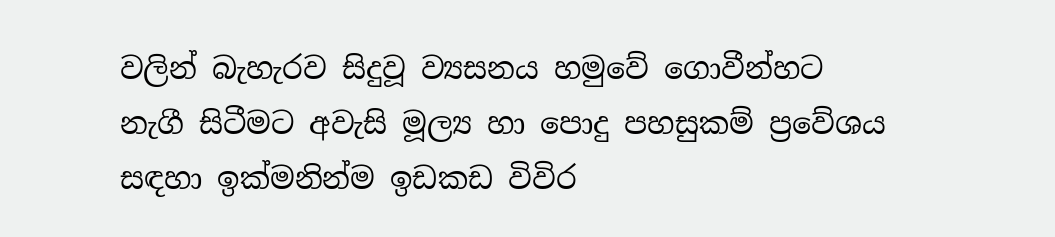වලින් බැහැරව සිදුවූ ව්‍යසනය හමුවේ ගොවීන්හට නැගී සිටීමට අවැසි මූල්‍ය හා පොදු පහසුකම් ප්‍රවේශය සඳහා ඉක්මනින්ම ඉඩකඩ විවිර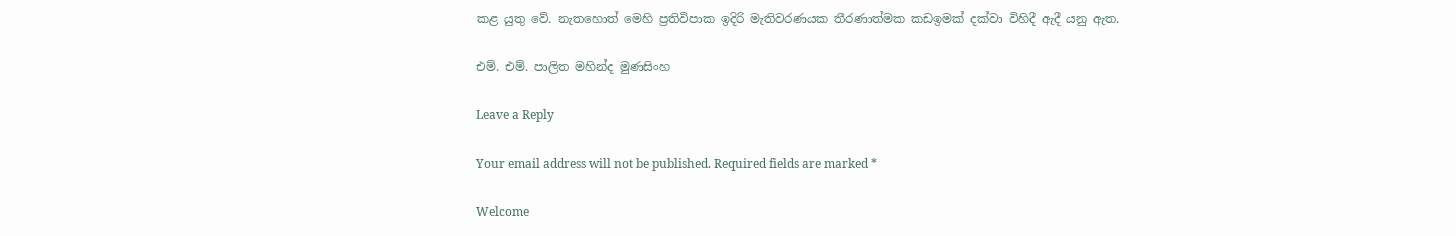කළ යුතු වේ. නැතහොත් මෙහි ප්‍රතිවිපාක ඉදිරි මැතිවරණයක තීරණාත්මක කඩඉමක් දක්වා විහිදී ඇදී යනු ඇත.

එම්. එම්. පාලිත මහින්ද මුණසිංහ

Leave a Reply

Your email address will not be published. Required fields are marked *

Welcome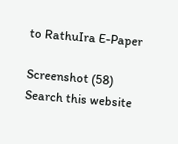to RathuIra E-Paper

Screenshot (58)
Search this website